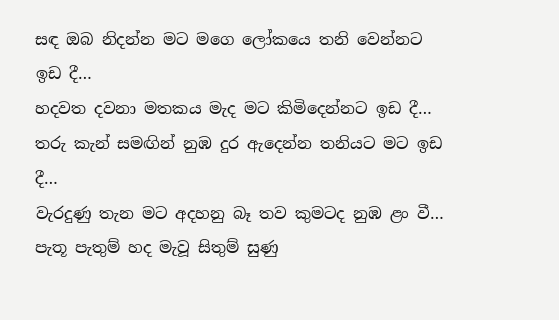සඳ ඔබ නිදන්න මට මගෙ ලෝකයෙ තනි වෙන්නට ඉඩ දී…
හදවත දවනා මතකය මැද මට කිමිදෙන්නට ඉඩ දී…
තරු කැන් සමඟින් නුඹ දුර ඇදෙන්න තනියට මට ඉඩ දී…
වැරදුණු තැන මට අදහනු බෑ තව කුමටද නුඹ ළං වී…
පැතූ පැතුම් හද මැවූ සිතුම් සුණු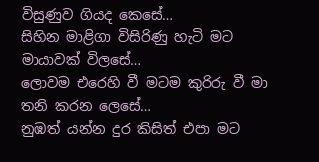විසුණුව ගියද කෙසේ…
සිහින මාළිගා විසිරිණු හැටි මට මායාවක් විලසේ…
ලොවම එරෙහි වී මටම කුරිරු වී මා තනි කරන ලෙසේ…
නුඹත් යන්න දුර කිසිත් එපා මට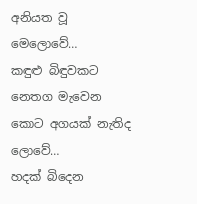අනියත වූ මෙලොවේ…
කඳුළු බිඳුවකට නෙතග මැවෙන කොට අගයක් නැතිද ලොවේ…
හදක් බිදෙන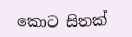කොට සිතක්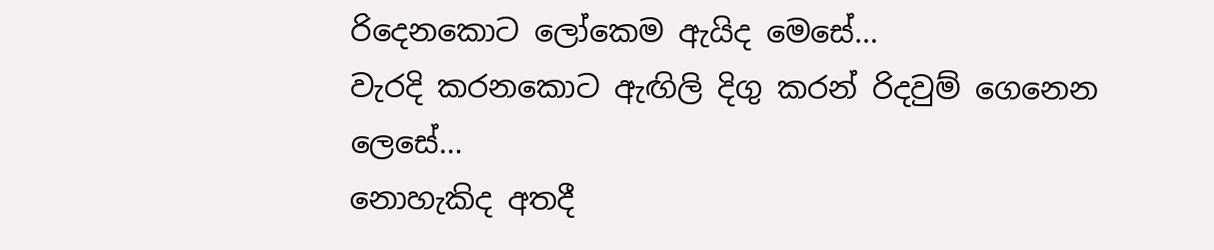රිදෙනකොට ලෝකෙම ඇයිද මෙසේ…
වැරදි කරනකොට ඇඟිලි දිගු කරන් රිදවුම් ගෙනෙන ලෙසේ…
නොහැකිද අතදී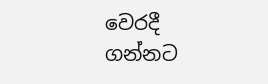වෙරදී ගන්නට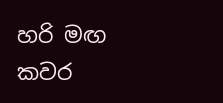හරි මඟ කවර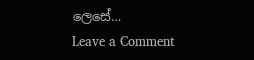ලෙසේ…
Leave a Comment